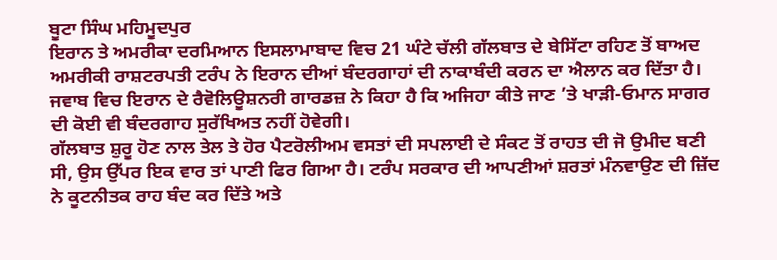ਬੂਟਾ ਸਿੰਘ ਮਹਿਮੂਦਪੁਰ
ਇਰਾਨ ਤੇ ਅਮਰੀਕਾ ਦਰਮਿਆਨ ਇਸਲਾਮਾਬਾਦ ਵਿਚ 21 ਘੰਟੇ ਚੱਲੀ ਗੱਲਬਾਤ ਦੇ ਬੇਸਿੱਟਾ ਰਹਿਣ ਤੋਂ ਬਾਅਦ ਅਮਰੀਕੀ ਰਾਸ਼ਟਰਪਤੀ ਟਰੰਪ ਨੇ ਇਰਾਨ ਦੀਆਂ ਬੰਦਰਗਾਹਾਂ ਦੀ ਨਾਕਾਬੰਦੀ ਕਰਨ ਦਾ ਐਲਾਨ ਕਰ ਦਿੱਤਾ ਹੈ। ਜਵਾਬ ਵਿਚ ਇਰਾਨ ਦੇ ਰੈਵੋਲਿਊਸ਼ਨਰੀ ਗਾਰਡਜ਼ ਨੇ ਕਿਹਾ ਹੈ ਕਿ ਅਜਿਹਾ ਕੀਤੇ ਜਾਣ ’ਤੇ ਖਾੜੀ-ਓਮਾਨ ਸਾਗਰ ਦੀ ਕੋਈ ਵੀ ਬੰਦਰਗਾਹ ਸੁਰੱਖਿਅਤ ਨਹੀਂ ਹੋਵੇਗੀ।
ਗੱਲਬਾਤ ਸ਼ੁਰੂ ਹੋਣ ਨਾਲ ਤੇਲ ਤੇ ਹੋਰ ਪੈਟਰੋਲੀਅਮ ਵਸਤਾਂ ਦੀ ਸਪਲਾਈ ਦੇ ਸੰਕਟ ਤੋਂ ਰਾਹਤ ਦੀ ਜੋ ਉਮੀਦ ਬਣੀ ਸੀ, ਉਸ ਉੱਪਰ ਇਕ ਵਾਰ ਤਾਂ ਪਾਣੀ ਫਿਰ ਗਿਆ ਹੈ। ਟਰੰਪ ਸਰਕਾਰ ਦੀ ਆਪਣੀਆਂ ਸ਼ਰਤਾਂ ਮੰਨਵਾਉਣ ਦੀ ਜ਼ਿੱਦ ਨੇ ਕੂਟਨੀਤਕ ਰਾਹ ਬੰਦ ਕਰ ਦਿੱਤੇ ਅਤੇ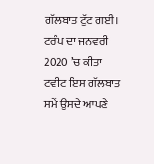ਗੱਲਬਾਤ ਟੁੱਟ ਗਈ। ਟਰੰਪ ਦਾ ਜਨਵਰੀ 2020 ’ਚ ਕੀਤਾ ਟਵੀਟ ਇਸ ਗੱਲਬਾਤ ਸਮੇਂ ਉਸਦੇ ਆਪਣੇ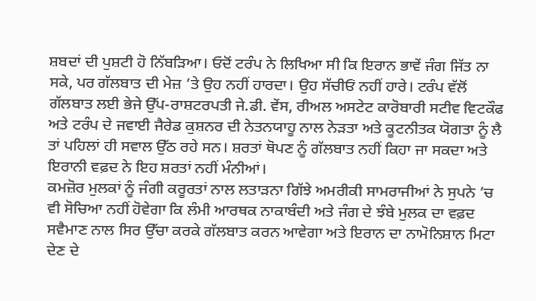ਸ਼ਬਦਾਂ ਦੀ ਪੁਸ਼ਟੀ ਹੋ ਨਿੱਬੜਿਆ। ਓਦੋਂ ਟਰੰਪ ਨੇ ਲਿਖਿਆ ਸੀ ਕਿ ਇਰਾਨ ਭਾਵੇਂ ਜੰਗ ਜਿੱਤ ਨਾ ਸਕੇ, ਪਰ ਗੱਲਬਾਤ ਦੀ ਮੇਜ਼ ’ਤੇ ਉਹ ਨਹੀਂ ਹਾਰਦਾ। ਉਹ ਸੱਚੀਓਂ ਨਹੀਂ ਹਾਰੇ। ਟਰੰਪ ਵੱਲੋਂ ਗੱਲਬਾਤ ਲਈ ਭੇਜੇ ਉੱਪ-ਰਾਸ਼ਟਰਪਤੀ ਜੇ.ਡੀ. ਵੇਂਸ, ਰੀਅਲ ਅਸਟੇਟ ਕਾਰੋਬਾਰੀ ਸਟੀਵ ਵਿਟਕੌਫ ਅਤੇ ਟਰੰਪ ਦੇ ਜਵਾਈ ਜੈਰੇਡ ਕੁਸ਼ਨਰ ਦੀ ਨੇਤਨਯਾਹੂ ਨਾਲ ਨੇੜਤਾ ਅਤੇ ਕੂਟਨੀਤਕ ਯੋਗਤਾ ਨੂੰ ਲੈ ਤਾਂ ਪਹਿਲਾਂ ਹੀ ਸਵਾਲ ਉੱਠ ਰਹੇ ਸਨ। ਸ਼ਰਤਾਂ ਥੋਪਣ ਨੂੰ ਗੱਲਬਾਤ ਨਹੀਂ ਕਿਹਾ ਜਾ ਸਕਦਾ ਅਤੇ ਇਰਾਨੀ ਵਫ਼ਦ ਨੇ ਇਹ ਸ਼ਰਤਾਂ ਨਹੀਂ ਮੰਨੀਆਂ।
ਕਮਜ਼ੋਰ ਮੁਲਕਾਂ ਨੂੰ ਜੰਗੀ ਕਰੂਰਤਾਂ ਨਾਲ ਲਤਾੜਨਾ ਗਿੱਝੇ ਅਮਰੀਕੀ ਸਾਮਰਾਜੀਆਂ ਨੇ ਸੁਪਨੇ ’ਚ ਵੀ ਸੋਚਿਆ ਨਹੀਂ ਹੋਵੇਗਾ ਕਿ ਲੰਮੀ ਆਰਥਕ ਨਾਕਾਬੰਦੀ ਅਤੇ ਜੰਗ ਦੇ ਝੰਬੇ ਮੁਲਕ ਦਾ ਵਫ਼ਦ ਸਵੈਮਾਣ ਨਾਲ ਸਿਰ ਉੱਚਾ ਕਰਕੇ ਗੱਲਬਾਤ ਕਰਨ ਆਵੇਗਾ ਅਤੇ ਇਰਾਨ ਦਾ ਨਾਮੋਨਿਸ਼ਾਨ ਮਿਟਾ ਦੇਣ ਦੇ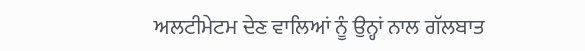ਅਲਟੀਮੇਟਮ ਦੇਣ ਵਾਲਿਆਂ ਨੂੰ ਉਨ੍ਹਾਂ ਨਾਲ ਗੱਲਬਾਤ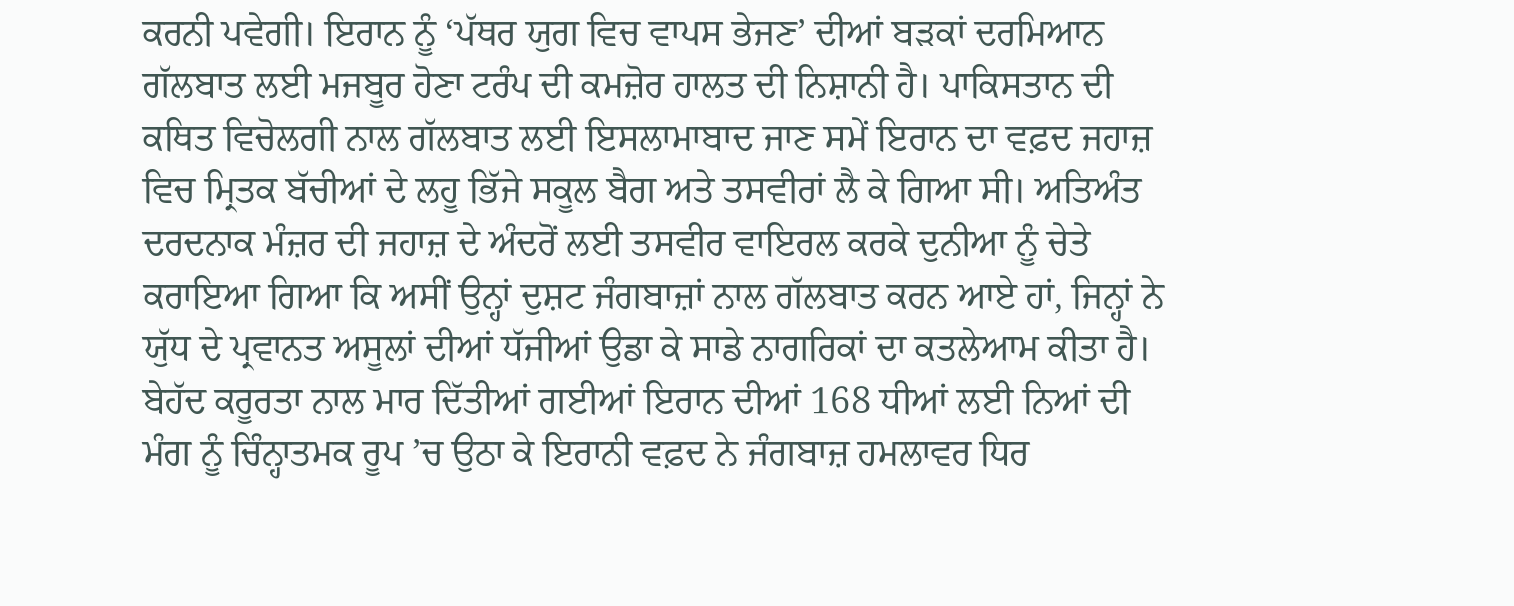ਕਰਨੀ ਪਵੇਗੀ। ਇਰਾਨ ਨੂੰ ‘ਪੱਥਰ ਯੁਗ ਵਿਚ ਵਾਪਸ ਭੇਜਣ’ ਦੀਆਂ ਬੜਕਾਂ ਦਰਮਿਆਨ ਗੱਲਬਾਤ ਲਈ ਮਜਬੂਰ ਹੋਣਾ ਟਰੰਪ ਦੀ ਕਮਜ਼ੋਰ ਹਾਲਤ ਦੀ ਨਿਸ਼ਾਨੀ ਹੈ। ਪਾਕਿਸਤਾਨ ਦੀ ਕਥਿਤ ਵਿਚੋਲਗੀ ਨਾਲ ਗੱਲਬਾਤ ਲਈ ਇਸਲਾਮਾਬਾਦ ਜਾਣ ਸਮੇਂ ਇਰਾਨ ਦਾ ਵਫ਼ਦ ਜਹਾਜ਼ ਵਿਚ ਮ੍ਰਿਤਕ ਬੱਚੀਆਂ ਦੇ ਲਹੂ ਭਿੱਜੇ ਸਕੂਲ ਬੈਗ ਅਤੇ ਤਸਵੀਰਾਂ ਲੈ ਕੇ ਗਿਆ ਸੀ। ਅਤਿਅੰਤ ਦਰਦਨਾਕ ਮੰਜ਼ਰ ਦੀ ਜਹਾਜ਼ ਦੇ ਅੰਦਰੋਂ ਲਈ ਤਸਵੀਰ ਵਾਇਰਲ ਕਰਕੇ ਦੁਨੀਆ ਨੂੰ ਚੇਤੇ ਕਰਾਇਆ ਗਿਆ ਕਿ ਅਸੀਂ ਉਨ੍ਹਾਂ ਦੁਸ਼ਟ ਜੰਗਬਾਜ਼ਾਂ ਨਾਲ ਗੱਲਬਾਤ ਕਰਨ ਆਏ ਹਾਂ, ਜਿਨ੍ਹਾਂ ਨੇ ਯੁੱਧ ਦੇ ਪ੍ਰਵਾਨਤ ਅਸੂਲਾਂ ਦੀਆਂ ਧੱਜੀਆਂ ਉਡਾ ਕੇ ਸਾਡੇ ਨਾਗਰਿਕਾਂ ਦਾ ਕਤਲੇਆਮ ਕੀਤਾ ਹੈ। ਬੇਹੱਦ ਕਰੂਰਤਾ ਨਾਲ ਮਾਰ ਦਿੱਤੀਆਂ ਗਈਆਂ ਇਰਾਨ ਦੀਆਂ 168 ਧੀਆਂ ਲਈ ਨਿਆਂ ਦੀ ਮੰਗ ਨੂੰ ਚਿੰਨ੍ਹਾਤਮਕ ਰੂਪ ’ਚ ਉਠਾ ਕੇ ਇਰਾਨੀ ਵਫ਼ਦ ਨੇ ਜੰਗਬਾਜ਼ ਹਮਲਾਵਰ ਧਿਰ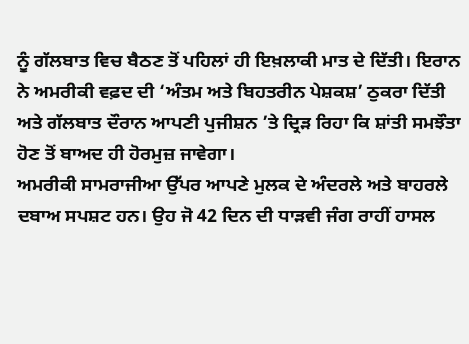ਨੂੰ ਗੱਲਬਾਤ ਵਿਚ ਬੈਠਣ ਤੋਂ ਪਹਿਲਾਂ ਹੀ ਇਖ਼ਲਾਕੀ ਮਾਤ ਦੇ ਦਿੱਤੀ। ਇਰਾਨ ਨੇ ਅਮਰੀਕੀ ਵਫ਼ਦ ਦੀ ‘ਅੰਤਮ ਅਤੇ ਬਿਹਤਰੀਨ ਪੇਸ਼ਕਸ਼’ ਠੁਕਰਾ ਦਿੱਤੀ ਅਤੇ ਗੱਲਬਾਤ ਦੌਰਾਨ ਆਪਣੀ ਪੁਜੀਸ਼ਨ ’ਤੇ ਦ੍ਰਿੜ ਰਿਹਾ ਕਿ ਸ਼ਾਂਤੀ ਸਮਝੌਤਾ ਹੋਣ ਤੋਂ ਬਾਅਦ ਹੀ ਹੋਰਮੁਜ਼ ਜਾਵੇਗਾ।
ਅਮਰੀਕੀ ਸਾਮਰਾਜੀਆ ਉੱਪਰ ਆਪਣੇ ਮੁਲਕ ਦੇ ਅੰਦਰਲੇ ਅਤੇ ਬਾਹਰਲੇ ਦਬਾਅ ਸਪਸ਼ਟ ਹਨ। ਉਹ ਜੋ 42 ਦਿਨ ਦੀ ਧਾੜਵੀ ਜੰਗ ਰਾਹੀਂ ਹਾਸਲ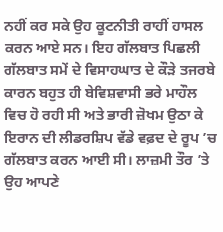ਨਹੀਂ ਕਰ ਸਕੇ ਉਹ ਕੂਟਨੀਤੀ ਰਾਹੀਂ ਹਾਸਲ ਕਰਨ ਆਏ ਸਨ। ਇਹ ਗੱਲਬਾਤ ਪਿਛਲੀ ਗੱਲਬਾਤ ਸਮੇਂ ਦੇ ਵਿਸਾਹਘਾਤ ਦੇ ਕੌੜੇ ਤਜਰਬੇ ਕਾਰਨ ਬਹੁਤ ਹੀ ਬੇਵਿਸ਼ਵਾਸੀ ਭਰੇ ਮਾਹੌਲ ਵਿਚ ਹੋ ਰਹੀ ਸੀ ਅਤੇ ਭਾਰੀ ਜ਼ੋਖਮ ਉਠਾ ਕੇ ਇਰਾਨ ਦੀ ਲੀਡਰਸ਼ਿਪ ਵੱਡੇ ਵਫ਼ਦ ਦੇ ਰੂਪ ’ਚ ਗੱਲਬਾਤ ਕਰਨ ਆਈ ਸੀ। ਲਾਜ਼ਮੀ ਤੌਰ ’ਤੇ ਉਹ ਆਪਣੇ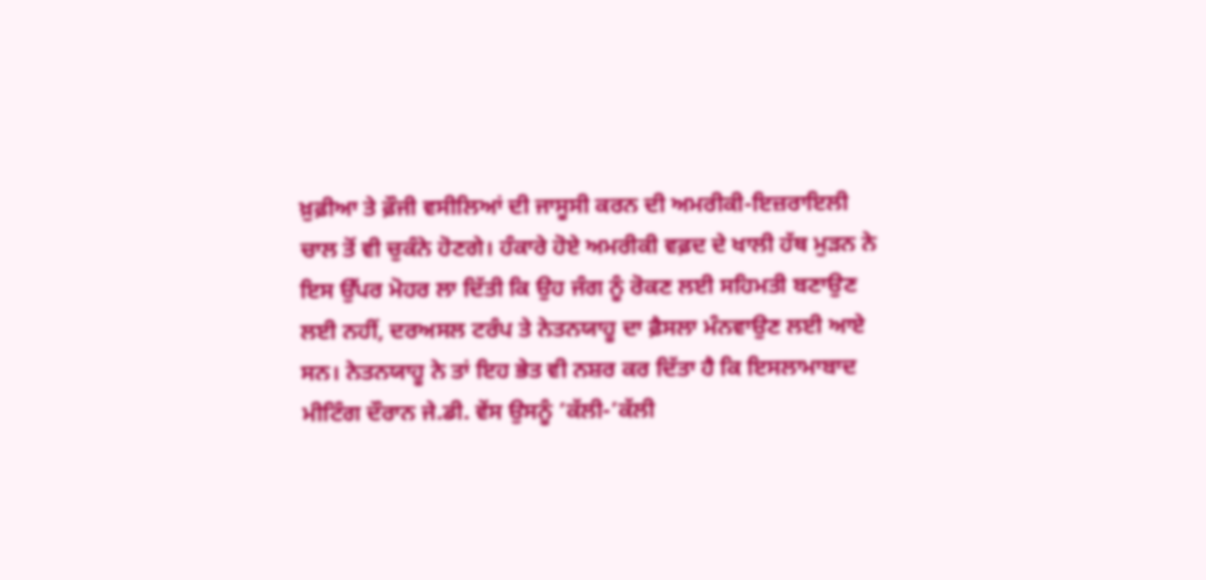ਖ਼ੁਫ਼ੀਆ ਤੇ ਫ਼ੌਜੀ ਵਸੀਲਿਆਂ ਦੀ ਜਾਸੂਸੀ ਕਰਨ ਦੀ ਅਮਰੀਕੀ-ਇਜ਼ਰਾਇਲੀ ਚਾਲ ਤੋਂ ਵੀ ਚੁਕੰਨੇ ਹੋਣਗੇ। ਹੰਕਾਰੇ ਹੋਏ ਅਮਰੀਕੀ ਵਫ਼ਦ ਦੇ ਖਾਲੀ ਹੱਥ ਮੁੜਨ ਨੇ ਇਸ ਉੱਪਰ ਮੋਹਰ ਲਾ ਦਿੱਤੀ ਕਿ ਉਹ ਜੰਗ ਨੂੰ ਰੋਕਣ ਲਈ ਸਹਿਮਤੀ ਬਣਾਉਣ ਲਈ ਨਹੀਂ, ਦਰਅਸਲ ਟਰੰਪ ਤੇ ਨੇਤਨਯਾਹੂ ਦਾ ਫ਼ੈਸਲਾ ਮੰਨਵਾਉਣ ਲਈ ਆਏ ਸਨ। ਨੇਤਨਯਾਹੂ ਨੇ ਤਾਂ ਇਹ ਭੇਤ ਵੀ ਨਸ਼ਰ ਕਰ ਦਿੱਤਾ ਹੈ ਕਿ ਇਸਲਾਮਾਬਾਦ ਮੀਟਿੰਗ ਦੌਰਾਨ ਜੇ.ਡੀ. ਵੇਂਸ ਉਸਨੂੰ ’ਕੱਲੀ-’ਕੱਲੀ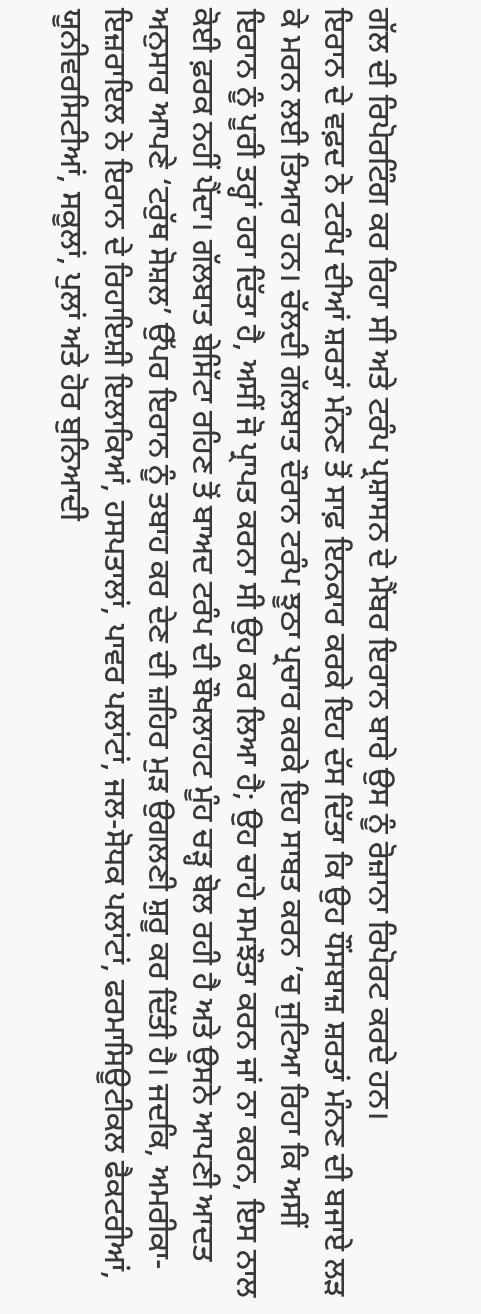ਗੱਲ ਦੀ ਰਿਪੋਰਟਿੰਗ ਕਰ ਰਿਹਾ ਸੀ ਅਤੇ ਟਰੰਪ ਪ੍ਰਸ਼ਾਸਨ ਦੇ ਮੈਂਬਰ ਇਰਾਨ ਬਾਰੇ ਉਸ ਨੂੰ ਰੋਜ਼ਾਨਾ ਰਿਪੋਰਟ ਕਰਦੇ ਹਨ।
ਇਰਾਨ ਦੇ ਵਫ਼ਦ ਨੇ ਟਰੰਪ ਦੀਆਂ ਸ਼ਰਤਾਂ ਮੰਨਣ ਤੋਂ ਸਾਫ਼ ਇਨਕਾਰ ਕਰਕੇ ਇਹ ਦੱਸ ਦਿੱਤਾ ਕਿ ਉਹ ਧੌਂਸਬਾਜ਼ ਸ਼ਰਤਾਂ ਮੰਨਣ ਦੀ ਬਜਾਏ ਲੜ ਕੇ ਮਰਨ ਲਈ ਤਿਆਰ ਹਨ। ਚੱਲਦੀ ਗੱਲਬਾਤ ਦੌਰਾਨ ਟਰੰਪ ਝੂਠਾ ਪ੍ਰਚਾਰ ਕਰਕੇ ਇਹ ਸਾਬਤ ਕਰਨ ’ਚ ਜੁਟਿਆ ਰਿਹਾ ਕਿ ਅਸੀਂ ਇਰਾਨ ਨੂੰ ਪੂਰੀ ਤਰ੍ਹਾਂ ਹਰਾ ਦਿੱਤਾ ਹੈ, ਅਸੀਂ ਜੋ ਪ੍ਰਾਪਤ ਕਰਨਾ ਸੀ ਉਹ ਕਰ ਲਿਆ ਹੈ; ਉਹ ਚਾਹੇ ਸਮਝੌਤਾ ਕਰਨ ਜਾਂ ਨਾ ਕਰਨ, ਇਸ ਨਾਲ ਕੋਈ ਫ਼ਰਕ ਨਹੀਂ ਪੈਂਦਾ। ਗੱਲਬਾਤ ਬੇਸਿੱਟਾ ਰਹਿਣ ਤੋਂ ਬਾਅਦ ਟਰੰਪ ਦੀ ਬੌਖਲਾਹਟ ਮੂੰਹ ਚੜ੍ਹ ਬੋਲ ਰਹੀ ਹੈ ਅਤੇ ਉਸਨੇ ਆਪਣੀ ਆਦਤ ਅਨੁਸਾਰ ਆਪਣੇ ‘ਟਰੁੱਥ ਸੋਸ਼ਲ’ ਉੱਪਰ ਇਰਾਨ ਨੂੰ ਤਬਾਹ ਕਰ ਦੇਣ ਦੀ ਜ਼ਹਿਰ ਮੁੜ ਉਗਲਣੀ ਸ਼ੁਰੂ ਕਰ ਦਿੱਤੀ ਹੈ। ਜਦਕਿ, ਅਮਰੀਕਾ-ਇਜ਼ਰਾਇਲ ਨੇ ਇਰਾਨ ਦੇ ਰਿਹਾਇਸ਼ੀ ਇਲਾਕਿਆਂ, ਹਸਪਤਾਲਾਂ, ਪਾਵਰ ਪਲਾਂਟਾਂ, ਜਲ-ਸੋਧਕ ਪਲਾਂਟਾਂ, ਫਰਮਾਸਿਊਟੀਕਲ ਫੈਕਟਰੀਆਂ, ਯੂਨੀਵਰਸਿਟੀਆਂ, ਸਕੂਲਾਂ, ਪੁਲਾਂ ਅਤੇ ਹੋਰ ਬੁਨਿਆਦੀ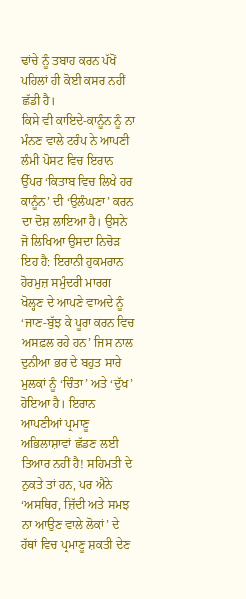ਢਾਂਚੇ ਨੂੰ ਤਬਾਹ ਕਰਨ ਪੱਖੋਂ ਪਹਿਲਾਂ ਹੀ ਕੋਈ ਕਸਰ ਨਹੀਂ ਛੱਡੀ ਹੈ।
ਕਿਸੇ ਵੀ ਕਾਇਦੇ-ਕਾਨੂੰਨ ਨੂੰ ਨਾ ਮੰਨਣ ਵਾਲੇ ਟਰੰਪ ਨੇ ਆਪਣੀ ਲੰਮੀ ਪੋਸਟ ਵਿਚ ਇਰਾਨ ਉੱਪਰ ‘ਕਿਤਾਬ ਵਿਚ ਲਿਖੇ ਹਰ ਕਾਨੂੰਨ’ ਦੀ ‘ਉਲੰਘਣਾ’ ਕਰਨ ਦਾ ਦੋਸ਼ ਲਾਇਆ ਹੈ। ਉਸਨੇ ਜੋ ਲਿਖਿਆ ਉਸਦਾ ਨਿਚੋੜ ਇਹ ਹੈ: ਇਰਾਨੀ ਹੁਕਮਰਾਨ ਹੋਰਮੁਜ਼ ਸਮੁੰਦਰੀ ਮਾਰਗ ਖੋਲ੍ਹਣ ਦੇ ਆਪਣੇ ਵਾਅਦੇ ਨੂੰ ‘ਜਾਣ-ਬੁੱਝ ਕੇ ਪੂਰਾ ਕਰਨ ਵਿਚ ਅਸਫ਼ਲ ਰਹੇ ਹਨ’ ਜਿਸ ਨਾਲ ਦੁਨੀਆ ਭਰ ਦੇ ਬਹੁਤ ਸਾਰੇ ਮੁਲਕਾਂ ਨੂੰ ‘ਚਿੰਤਾ’ ਅਤੇ ‘ਦੁੱਖ’ ਹੋਇਆ ਹੈ। ਇਰਾਨ ਆਪਣੀਆਂ ਪ੍ਰਮਾਣੂ ਅਭਿਲਾਸ਼ਾਵਾਂ ਛੱਡਣ ਲਈ ਤਿਆਰ ਨਹੀਂ ਹੈ! ਸਹਿਮਤੀ ਦੇ ਨੁਕਤੇ ਤਾਂ ਹਨ, ਪਰ ਐਨੇ ‘ਅਸਥਿਰ, ਜ਼ਿੱਦੀ ਅਤੇ ਸਮਝ ਨਾ ਆਉਣ ਵਾਲੇ ਲੋਕਾਂ’ ਦੇ ਹੱਥਾਂ ਵਿਚ ਪ੍ਰਮਾਣੂ ਸ਼ਕਤੀ ਦੇਣ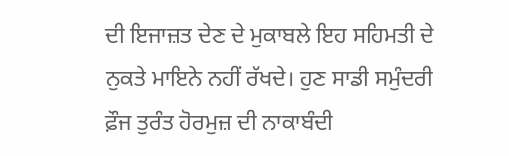ਦੀ ਇਜਾਜ਼ਤ ਦੇਣ ਦੇ ਮੁਕਾਬਲੇ ਇਹ ਸਹਿਮਤੀ ਦੇ ਨੁਕਤੇ ਮਾਇਨੇ ਨਹੀਂ ਰੱਖਦੇ। ਹੁਣ ਸਾਡੀ ਸਮੁੰਦਰੀ ਫ਼ੌਜ ਤੁਰੰਤ ਹੋਰਮੁਜ਼ ਦੀ ਨਾਕਾਬੰਦੀ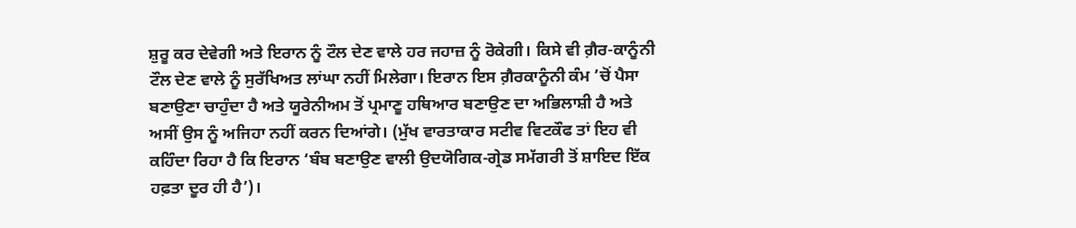ਸ਼ੁਰੂ ਕਰ ਦੇਵੇਗੀ ਅਤੇ ਇਰਾਨ ਨੂੰ ਟੌਲ ਦੇਣ ਵਾਲੇ ਹਰ ਜਹਾਜ਼ ਨੂੰ ਰੋਕੇਗੀ। ਕਿਸੇ ਵੀ ਗ਼ੈਰ-ਕਾਨੂੰਨੀ ਟੌਲ ਦੇਣ ਵਾਲੇ ਨੂੰ ਸੁਰੱਖਿਅਤ ਲਾਂਘਾ ਨਹੀਂ ਮਿਲੇਗਾ। ਇਰਾਨ ਇਸ ਗ਼ੈਰਕਾਨੂੰਨੀ ਕੰਮ ’ਚੋਂ ਪੈਸਾ ਬਣਾਉਣਾ ਚਾਹੁੰਦਾ ਹੈ ਅਤੇ ਯੂਰੇਨੀਅਮ ਤੋਂ ਪ੍ਰਮਾਣੂ ਹਥਿਆਰ ਬਣਾਉਣ ਦਾ ਅਭਿਲਾਸ਼ੀ ਹੈ ਅਤੇ ਅਸੀਂ ਉਸ ਨੂੰ ਅਜਿਹਾ ਨਹੀਂ ਕਰਨ ਦਿਆਂਗੇ। (ਮੁੱਖ ਵਾਰਤਾਕਾਰ ਸਟੀਵ ਵਿਟਕੌਫ ਤਾਂ ਇਹ ਵੀ ਕਹਿੰਦਾ ਰਿਹਾ ਹੈ ਕਿ ਇਰਾਨ ‘ਬੰਬ ਬਣਾਉਣ ਵਾਲੀ ਉਦਯੋਗਿਕ-ਗ੍ਰੇਡ ਸਮੱਗਰੀ ਤੋਂ ਸ਼ਾਇਦ ਇੱਕ ਹਫ਼ਤਾ ਦੂਰ ਹੀ ਹੈ’)।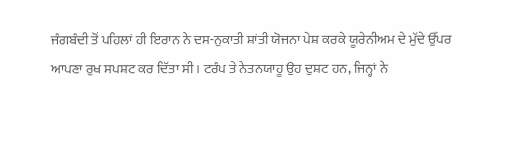ਜੰਗਬੰਦੀ ਤੋਂ ਪਹਿਲਾਂ ਹੀ ਇਰਾਨ ਨੇ ਦਸ-ਨੁਕਾਤੀ ਸ਼ਾਂਤੀ ਯੋਜਨਾ ਪੇਸ਼ ਕਰਕੇ ਯੂਰੇਨੀਅਮ ਦੇ ਮੁੱਦੇ ਉੱਪਰ ਆਪਣਾ ਰੁਖ ਸਪਸ਼ਟ ਕਰ ਦਿੱਤਾ ਸੀ। ਟਰੰਪ ਤੇ ਨੇਤਨਯਾਹੂ ਉਹ ਦੁਸ਼ਟ ਹਨ, ਜਿਨ੍ਹਾਂ ਨੇ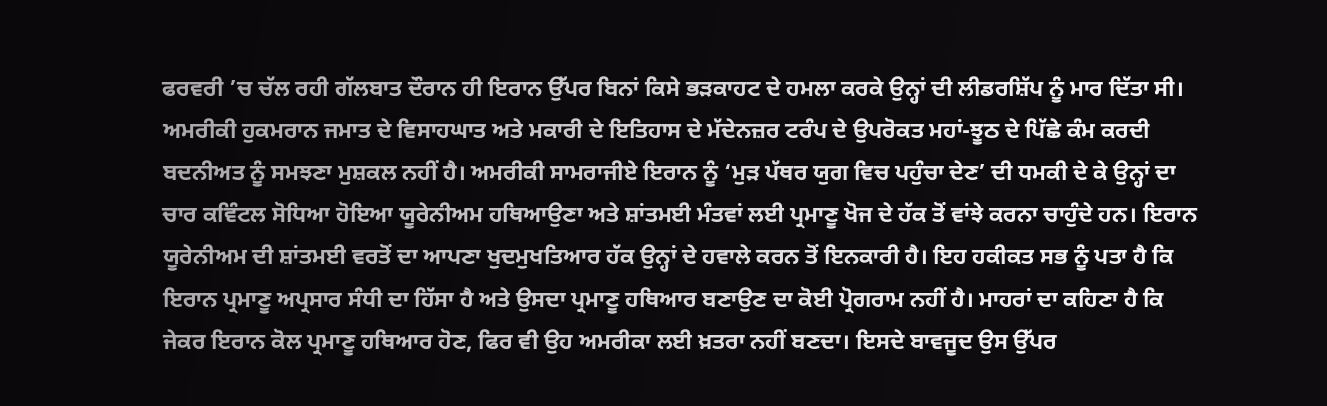ਫਰਵਰੀ ’ਚ ਚੱਲ ਰਹੀ ਗੱਲਬਾਤ ਦੌਰਾਨ ਹੀ ਇਰਾਨ ਉੱਪਰ ਬਿਨਾਂ ਕਿਸੇ ਭੜਕਾਹਟ ਦੇ ਹਮਲਾ ਕਰਕੇ ਉਨ੍ਹਾਂ ਦੀ ਲੀਡਰਸ਼ਿੱਪ ਨੂੰ ਮਾਰ ਦਿੱਤਾ ਸੀ। ਅਮਰੀਕੀ ਹੁਕਮਰਾਨ ਜਮਾਤ ਦੇ ਵਿਸਾਹਘਾਤ ਅਤੇ ਮਕਾਰੀ ਦੇ ਇਤਿਹਾਸ ਦੇ ਮੱਦੇਨਜ਼ਰ ਟਰੰਪ ਦੇ ਉਪਰੋਕਤ ਮਹਾਂ-ਝੂਠ ਦੇ ਪਿੱਛੇ ਕੰਮ ਕਰਦੀ ਬਦਨੀਅਤ ਨੂੰ ਸਮਝਣਾ ਮੁਸ਼ਕਲ ਨਹੀਂ ਹੈ। ਅਮਰੀਕੀ ਸਾਮਰਾਜੀਏ ਇਰਾਨ ਨੂੰ ‘ਮੁੜ ਪੱਥਰ ਯੁਗ ਵਿਚ ਪਹੁੰਚਾ ਦੇਣ’ ਦੀ ਧਮਕੀ ਦੇ ਕੇ ਉਨ੍ਹਾਂ ਦਾ ਚਾਰ ਕਵਿੰਟਲ ਸੋਧਿਆ ਹੋਇਆ ਯੂਰੇਨੀਅਮ ਹਥਿਆਉਣਾ ਅਤੇ ਸ਼ਾਂਤਮਈ ਮੰਤਵਾਂ ਲਈ ਪ੍ਰਮਾਣੂ ਖੋਜ ਦੇ ਹੱਕ ਤੋਂ ਵਾਂਝੇ ਕਰਨਾ ਚਾਹੁੰਦੇ ਹਨ। ਇਰਾਨ ਯੂਰੇਨੀਅਮ ਦੀ ਸ਼ਾਂਤਮਈ ਵਰਤੋਂ ਦਾ ਆਪਣਾ ਖੁਦਮੁਖਤਿਆਰ ਹੱਕ ਉਨ੍ਹਾਂ ਦੇ ਹਵਾਲੇ ਕਰਨ ਤੋਂ ਇਨਕਾਰੀ ਹੈ। ਇਹ ਹਕੀਕਤ ਸਭ ਨੂੰ ਪਤਾ ਹੈ ਕਿ ਇਰਾਨ ਪ੍ਰਮਾਣੂ ਅਪ੍ਰਸਾਰ ਸੰਧੀ ਦਾ ਹਿੱਸਾ ਹੈ ਅਤੇ ਉਸਦਾ ਪ੍ਰਮਾਣੂ ਹਥਿਆਰ ਬਣਾਉਣ ਦਾ ਕੋਈ ਪ੍ਰੋਗਰਾਮ ਨਹੀਂ ਹੈ। ਮਾਹਰਾਂ ਦਾ ਕਹਿਣਾ ਹੈ ਕਿ ਜੇਕਰ ਇਰਾਨ ਕੋਲ ਪ੍ਰਮਾਣੂ ਹਥਿਆਰ ਹੋਣ, ਫਿਰ ਵੀ ਉਹ ਅਮਰੀਕਾ ਲਈ ਖ਼ਤਰਾ ਨਹੀਂ ਬਣਦਾ। ਇਸਦੇ ਬਾਵਜੂਦ ਉਸ ਉੱਪਰ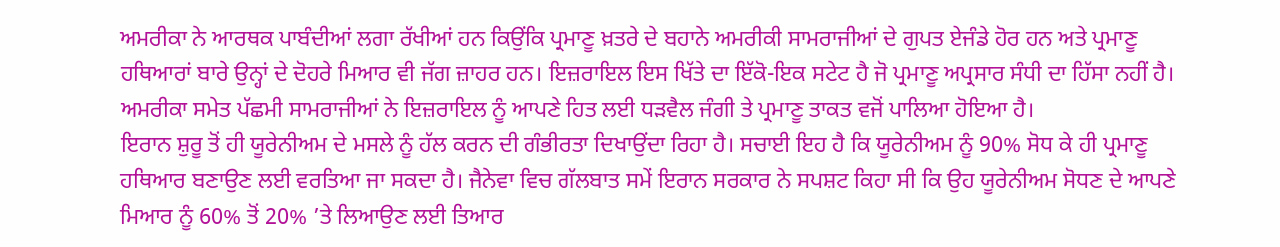ਅਮਰੀਕਾ ਨੇ ਆਰਥਕ ਪਾਬੰਦੀਆਂ ਲਗਾ ਰੱਖੀਆਂ ਹਨ ਕਿਉਂਕਿ ਪ੍ਰਮਾਣੂ ਖ਼ਤਰੇ ਦੇ ਬਹਾਨੇ ਅਮਰੀਕੀ ਸਾਮਰਾਜੀਆਂ ਦੇ ਗੁਪਤ ਏਜੰਡੇ ਹੋਰ ਹਨ ਅਤੇ ਪ੍ਰਮਾਣੂ ਹਥਿਆਰਾਂ ਬਾਰੇ ਉਨ੍ਹਾਂ ਦੇ ਦੋਹਰੇ ਮਿਆਰ ਵੀ ਜੱਗ ਜ਼ਾਹਰ ਹਨ। ਇਜ਼ਰਾਇਲ ਇਸ ਖਿੱਤੇ ਦਾ ਇੱਕੋ-ਇਕ ਸਟੇਟ ਹੈ ਜੋ ਪ੍ਰਮਾਣੂ ਅਪ੍ਰਸਾਰ ਸੰਧੀ ਦਾ ਹਿੱਸਾ ਨਹੀਂ ਹੈ। ਅਮਰੀਕਾ ਸਮੇਤ ਪੱਛਮੀ ਸਾਮਰਾਜੀਆਂ ਨੇ ਇਜ਼ਰਾਇਲ ਨੂੰ ਆਪਣੇ ਹਿਤ ਲਈ ਧੜਵੈਲ ਜੰਗੀ ਤੇ ਪ੍ਰਮਾਣੂ ਤਾਕਤ ਵਜੋਂ ਪਾਲਿਆ ਹੋਇਆ ਹੈ।
ਇਰਾਨ ਸ਼ੁਰੂ ਤੋਂ ਹੀ ਯੂਰੇਨੀਅਮ ਦੇ ਮਸਲੇ ਨੂੰ ਹੱਲ ਕਰਨ ਦੀ ਗੰਭੀਰਤਾ ਦਿਖਾਉਂਦਾ ਰਿਹਾ ਹੈ। ਸਚਾਈ ਇਹ ਹੈ ਕਿ ਯੂਰੇਨੀਅਮ ਨੂੰ 90% ਸੋਧ ਕੇ ਹੀ ਪ੍ਰਮਾਣੂ ਹਥਿਆਰ ਬਣਾਉਣ ਲਈ ਵਰਤਿਆ ਜਾ ਸਕਦਾ ਹੈ। ਜੈਨੇਵਾ ਵਿਚ ਗੱਲਬਾਤ ਸਮੇਂ ਇਰਾਨ ਸਰਕਾਰ ਨੇ ਸਪਸ਼ਟ ਕਿਹਾ ਸੀ ਕਿ ਉਹ ਯੂਰੇਨੀਅਮ ਸੋਧਣ ਦੇ ਆਪਣੇ ਮਿਆਰ ਨੂੰ 60% ਤੋਂ 20% ’ਤੇ ਲਿਆਉਣ ਲਈ ਤਿਆਰ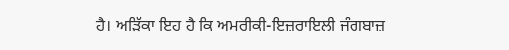ਹੈ। ਅੜਿੱਕਾ ਇਹ ਹੈ ਕਿ ਅਮਰੀਕੀ-ਇਜ਼ਰਾਇਲੀ ਜੰਗਬਾਜ਼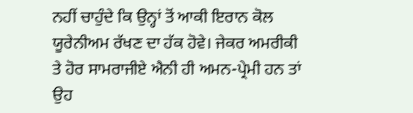ਨਹੀਂ ਚਾਹੁੰਦੇ ਕਿ ਉਨ੍ਹਾਂ ਤੋਂ ਆਕੀ ਇਰਾਨ ਕੋਲ ਯੂਰੇਨੀਅਮ ਰੱਖਣ ਦਾ ਹੱਕ ਹੋਵੇ। ਜੇਕਰ ਅਮਰੀਕੀ ਤੇ ਹੋਰ ਸਾਮਰਾਜੀਏ ਐਨੀ ਹੀ ਅਮਨ-ਪ੍ਰੇਮੀ ਹਨ ਤਾਂ ਉਹ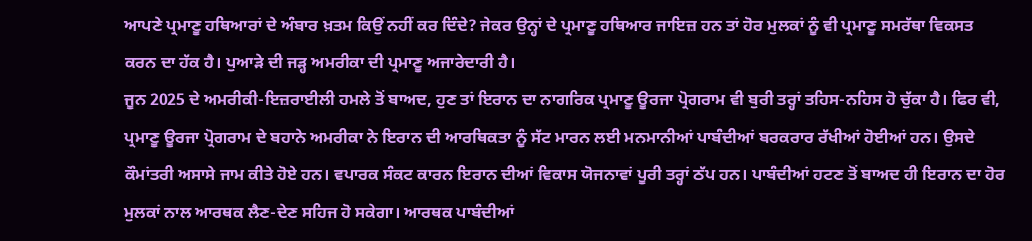ਆਪਣੇ ਪ੍ਰਮਾਣੂ ਹਥਿਆਰਾਂ ਦੇ ਅੰਬਾਰ ਖ਼ਤਮ ਕਿਉਂ ਨਹੀਂ ਕਰ ਦਿੰਦੇ? ਜੇਕਰ ਉਨ੍ਹਾਂ ਦੇ ਪ੍ਰਮਾਣੂ ਹਥਿਆਰ ਜਾਇਜ਼ ਹਨ ਤਾਂ ਹੋਰ ਮੁਲਕਾਂ ਨੂੰ ਵੀ ਪ੍ਰਮਾਣੂ ਸਮਰੱਥਾ ਵਿਕਸਤ ਕਰਨ ਦਾ ਹੱਕ ਹੈ। ਪੁਆੜੇ ਦੀ ਜੜ੍ਹ ਅਮਰੀਕਾ ਦੀ ਪ੍ਰਮਾਣੂ ਅਜਾਰੇਦਾਰੀ ਹੈ।
ਜੂਨ 2025 ਦੇ ਅਮਰੀਕੀ-ਇਜ਼ਰਾਈਲੀ ਹਮਲੇ ਤੋਂ ਬਾਅਦ, ਹੁਣ ਤਾਂ ਇਰਾਨ ਦਾ ਨਾਗਰਿਕ ਪ੍ਰਮਾਣੂ ਊਰਜਾ ਪ੍ਰੋਗਰਾਮ ਵੀ ਬੁਰੀ ਤਰ੍ਹਾਂ ਤਹਿਸ-ਨਹਿਸ ਹੋ ਚੁੱਕਾ ਹੈ। ਫਿਰ ਵੀ, ਪ੍ਰਮਾਣੂ ਊਰਜਾ ਪ੍ਰੋਗਰਾਮ ਦੇ ਬਹਾਨੇ ਅਮਰੀਕਾ ਨੇ ਇਰਾਨ ਦੀ ਆਰਥਿਕਤਾ ਨੂੰ ਸੱਟ ਮਾਰਨ ਲਈ ਮਨਮਾਨੀਆਂ ਪਾਬੰਦੀਆਂ ਬਰਕਰਾਰ ਰੱਖੀਆਂ ਹੋਈਆਂ ਹਨ। ਉਸਦੇ ਕੌਮਾਂਤਰੀ ਅਸਾਸੇ ਜਾਮ ਕੀਤੇ ਹੋਏ ਹਨ। ਵਪਾਰਕ ਸੰਕਟ ਕਾਰਨ ਇਰਾਨ ਦੀਆਂ ਵਿਕਾਸ ਯੋਜਨਾਵਾਂ ਪੂਰੀ ਤਰ੍ਹਾਂ ਠੱਪ ਹਨ। ਪਾਬੰਦੀਆਂ ਹਟਣ ਤੋਂ ਬਾਅਦ ਹੀ ਇਰਾਨ ਦਾ ਹੋਰ ਮੁਲਕਾਂ ਨਾਲ ਆਰਥਕ ਲੈਣ-ਦੇਣ ਸਹਿਜ ਹੋ ਸਕੇਗਾ। ਆਰਥਕ ਪਾਬੰਦੀਆਂ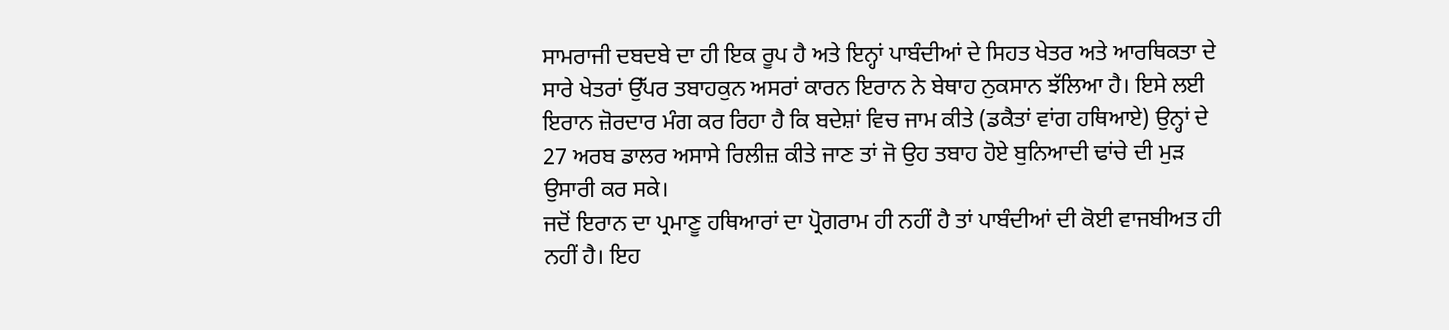ਸਾਮਰਾਜੀ ਦਬਦਬੇ ਦਾ ਹੀ ਇਕ ਰੂਪ ਹੈ ਅਤੇ ਇਨ੍ਹਾਂ ਪਾਬੰਦੀਆਂ ਦੇ ਸਿਹਤ ਖੇਤਰ ਅਤੇ ਆਰਥਿਕਤਾ ਦੇ ਸਾਰੇ ਖੇਤਰਾਂ ਉੱਪਰ ਤਬਾਹਕੁਨ ਅਸਰਾਂ ਕਾਰਨ ਇਰਾਨ ਨੇ ਬੇਥਾਹ ਨੁਕਸਾਨ ਝੱਲਿਆ ਹੈ। ਇਸੇ ਲਈ ਇਰਾਨ ਜ਼ੋਰਦਾਰ ਮੰਗ ਕਰ ਰਿਹਾ ਹੈ ਕਿ ਬਦੇਸ਼ਾਂ ਵਿਚ ਜਾਮ ਕੀਤੇ (ਡਕੈਤਾਂ ਵਾਂਗ ਹਥਿਆਏ) ਉਨ੍ਹਾਂ ਦੇ 27 ਅਰਬ ਡਾਲਰ ਅਸਾਸੇ ਰਿਲੀਜ਼ ਕੀਤੇ ਜਾਣ ਤਾਂ ਜੋ ਉਹ ਤਬਾਹ ਹੋਏ ਬੁਨਿਆਦੀ ਢਾਂਚੇ ਦੀ ਮੁੜ ਉਸਾਰੀ ਕਰ ਸਕੇ।
ਜਦੋਂ ਇਰਾਨ ਦਾ ਪ੍ਰਮਾਣੂ ਹਥਿਆਰਾਂ ਦਾ ਪ੍ਰੋਗਰਾਮ ਹੀ ਨਹੀਂ ਹੈ ਤਾਂ ਪਾਬੰਦੀਆਂ ਦੀ ਕੋਈ ਵਾਜਬੀਅਤ ਹੀ ਨਹੀਂ ਹੈ। ਇਹ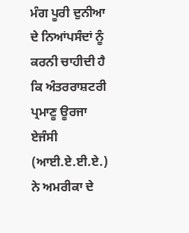ਮੰਗ ਪੂਰੀ ਦੁਨੀਆ ਦੇ ਨਿਆਂਪਸੰਦਾਂ ਨੂੰ ਕਰਨੀ ਚਾਹੀਦੀ ਹੈ ਕਿ ਅੰਤਰਰਾਸ਼ਟਰੀ ਪ੍ਰਮਾਣੂ ਊਰਜਾ ਏਜੰਸੀ (ਆਈ.ਏ.ਈ.ਏ.) ਨੇ ਅਮਰੀਕਾ ਦੇ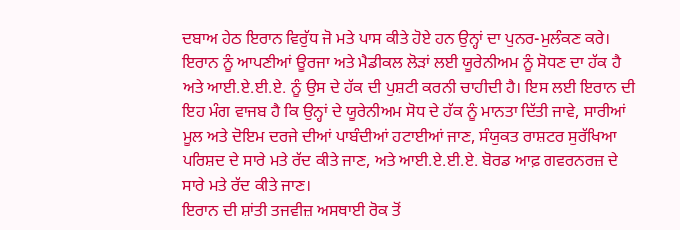ਦਬਾਅ ਹੇਠ ਇਰਾਨ ਵਿਰੁੱਧ ਜੋ ਮਤੇ ਪਾਸ ਕੀਤੇ ਹੋਏ ਹਨ ਉਨ੍ਹਾਂ ਦਾ ਪੁਨਰ-ਮੁਲੰਕਣ ਕਰੇ। ਇਰਾਨ ਨੂੰ ਆਪਣੀਆਂ ਊਰਜਾ ਅਤੇ ਮੈਡੀਕਲ ਲੋੜਾਂ ਲਈ ਯੂਰੇਨੀਅਮ ਨੂੰ ਸੋਧਣ ਦਾ ਹੱਕ ਹੈ ਅਤੇ ਆਈ.ਏ.ਈ.ਏ. ਨੂੰ ਉਸ ਦੇ ਹੱਕ ਦੀ ਪੁਸ਼ਟੀ ਕਰਨੀ ਚਾਹੀਦੀ ਹੈ। ਇਸ ਲਈ ਇਰਾਨ ਦੀ ਇਹ ਮੰਗ ਵਾਜਬ ਹੈ ਕਿ ਉਨ੍ਹਾਂ ਦੇ ਯੂਰੇਨੀਅਮ ਸੋਧ ਦੇ ਹੱਕ ਨੂੰ ਮਾਨਤਾ ਦਿੱਤੀ ਜਾਵੇ, ਸਾਰੀਆਂ ਮੂਲ ਅਤੇ ਦੋਇਮ ਦਰਜੇ ਦੀਆਂ ਪਾਬੰਦੀਆਂ ਹਟਾਈਆਂ ਜਾਣ, ਸੰਯੁਕਤ ਰਾਸ਼ਟਰ ਸੁਰੱਖਿਆ ਪਰਿਸ਼ਦ ਦੇ ਸਾਰੇ ਮਤੇ ਰੱਦ ਕੀਤੇ ਜਾਣ, ਅਤੇ ਆਈ.ਏ.ਈ.ਏ. ਬੋਰਡ ਆਫ਼ ਗਵਰਨਰਜ਼ ਦੇ ਸਾਰੇ ਮਤੇ ਰੱਦ ਕੀਤੇ ਜਾਣ।
ਇਰਾਨ ਦੀ ਸ਼ਾਂਤੀ ਤਜਵੀਜ਼ ਅਸਥਾਈ ਰੋਕ ਤੋਂ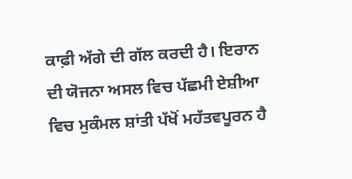ਕਾਫ਼ੀ ਅੱਗੇ ਦੀ ਗੱਲ ਕਰਦੀ ਹੈ। ਇਰਾਨ ਦੀ ਯੋਜਨਾ ਅਸਲ ਵਿਚ ਪੱਛਮੀ ਏਸ਼ੀਆ ਵਿਚ ਮੁਕੰਮਲ ਸ਼ਾਂਤੀ ਪੱਖੋਂ ਮਹੱਤਵਪੂਰਨ ਹੈ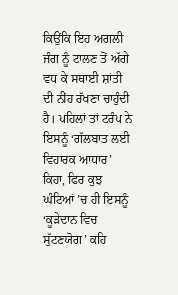ਕਿਉਂਕਿ ਇਹ ਅਗਲੀ ਜੰਗ ਨੂੰ ਟਾਲਣ ਤੋਂ ਅੱਗੇ ਵਧ ਕੇ ਸਥਾਈ ਸ਼ਾਂਤੀ ਦੀ ਨੀਂਹ ਰੱਖਣਾ ਚਾਹੁੰਦੀ ਹੈ। ਪਹਿਲਾਂ ਤਾਂ ਟਰੰਪ ਨੇ ਇਸਨੂੰ ‘ਗੱਲਬਾਤ ਲਈ ਵਿਹਾਰਕ ਆਧਾਰ’ ਕਿਹਾ, ਫਿਰ ਕੁਝ ਘੰਟਿਆਂ ’ਚ ਹੀ ਇਸਨੂੰ ‘ਕੂੜੇਦਾਨ ਵਿਚ ਸੁੱਟਣਯੋਗ’ ਕਹਿ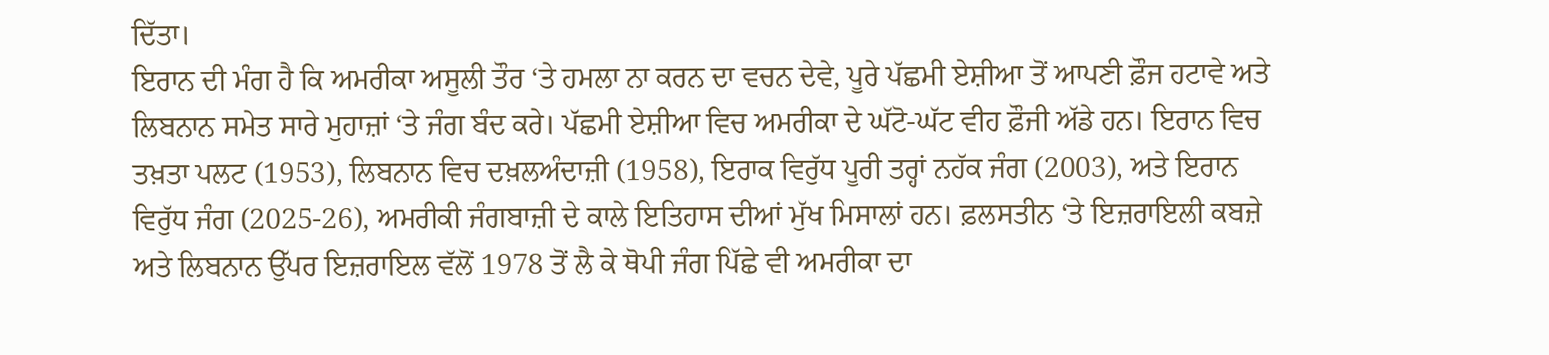ਦਿੱਤਾ।
ਇਰਾਨ ਦੀ ਮੰਗ ਹੈ ਕਿ ਅਮਰੀਕਾ ਅਸੂਲੀ ਤੌਰ ‘ਤੇ ਹਮਲਾ ਨਾ ਕਰਨ ਦਾ ਵਚਨ ਦੇਵੇ, ਪੂਰੇ ਪੱਛਮੀ ਏਸ਼ੀਆ ਤੋਂ ਆਪਣੀ ਫ਼ੌਜ ਹਟਾਵੇ ਅਤੇ ਲਿਬਨਾਨ ਸਮੇਤ ਸਾਰੇ ਮੁਹਾਜ਼ਾਂ ‘ਤੇ ਜੰਗ ਬੰਦ ਕਰੇ। ਪੱਛਮੀ ਏਸ਼ੀਆ ਵਿਚ ਅਮਰੀਕਾ ਦੇ ਘੱਟੋ-ਘੱਟ ਵੀਹ ਫ਼ੌਜੀ ਅੱਡੇ ਹਨ। ਇਰਾਨ ਵਿਚ ਤਖ਼ਤਾ ਪਲਟ (1953), ਲਿਬਨਾਨ ਵਿਚ ਦਖ਼ਲਅੰਦਾਜ਼ੀ (1958), ਇਰਾਕ ਵਿਰੁੱਧ ਪੂਰੀ ਤਰ੍ਹਾਂ ਨਹੱਕ ਜੰਗ (2003), ਅਤੇ ਇਰਾਨ ਵਿਰੁੱਧ ਜੰਗ (2025-26), ਅਮਰੀਕੀ ਜੰਗਬਾਜ਼ੀ ਦੇ ਕਾਲੇ ਇਤਿਹਾਸ ਦੀਆਂ ਮੁੱਖ ਮਿਸਾਲਾਂ ਹਨ। ਫ਼ਲਸਤੀਨ ‘ਤੇ ਇਜ਼ਰਾਇਲੀ ਕਬਜ਼ੇ ਅਤੇ ਲਿਬਨਾਨ ਉੱਪਰ ਇਜ਼ਰਾਇਲ ਵੱਲੋਂ 1978 ਤੋਂ ਲੈ ਕੇ ਥੋਪੀ ਜੰਗ ਪਿੱਛੇ ਵੀ ਅਮਰੀਕਾ ਦਾ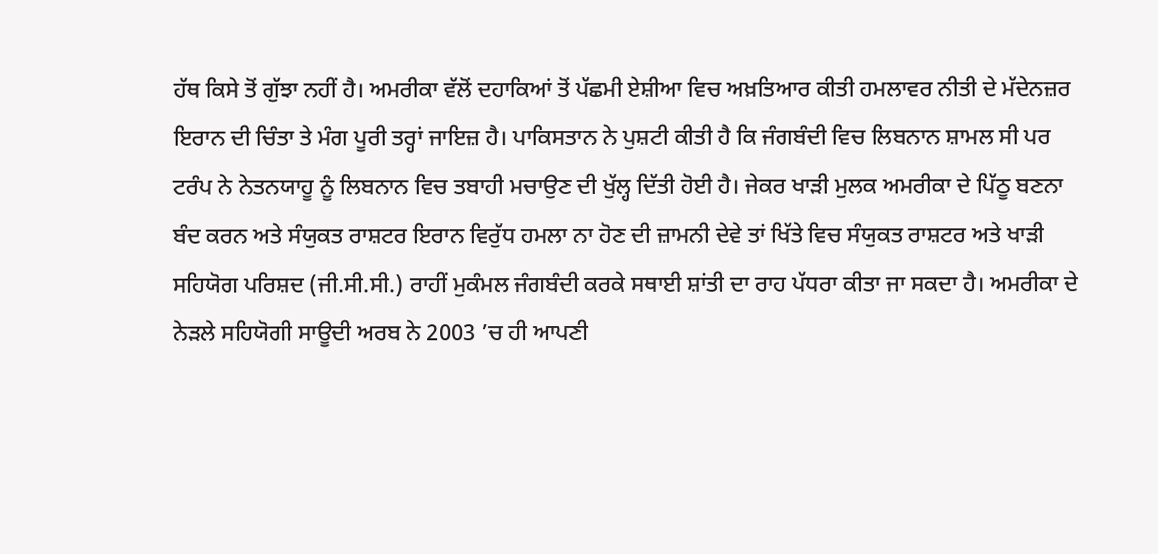ਹੱਥ ਕਿਸੇ ਤੋਂ ਗੁੱਝਾ ਨਹੀਂ ਹੈ। ਅਮਰੀਕਾ ਵੱਲੋਂ ਦਹਾਕਿਆਂ ਤੋਂ ਪੱਛਮੀ ਏਸ਼ੀਆ ਵਿਚ ਅਖ਼ਤਿਆਰ ਕੀਤੀ ਹਮਲਾਵਰ ਨੀਤੀ ਦੇ ਮੱਦੇਨਜ਼ਰ ਇਰਾਨ ਦੀ ਚਿੰਤਾ ਤੇ ਮੰਗ ਪੂਰੀ ਤਰ੍ਹਾਂ ਜਾਇਜ਼ ਹੈ। ਪਾਕਿਸਤਾਨ ਨੇ ਪੁਸ਼ਟੀ ਕੀਤੀ ਹੈ ਕਿ ਜੰਗਬੰਦੀ ਵਿਚ ਲਿਬਨਾਨ ਸ਼ਾਮਲ ਸੀ ਪਰ ਟਰੰਪ ਨੇ ਨੇਤਨਯਾਹੂ ਨੂੰ ਲਿਬਨਾਨ ਵਿਚ ਤਬਾਹੀ ਮਚਾਉਣ ਦੀ ਖੁੱਲ੍ਹ ਦਿੱਤੀ ਹੋਈ ਹੈ। ਜੇਕਰ ਖਾੜੀ ਮੁਲਕ ਅਮਰੀਕਾ ਦੇ ਪਿੱਠੂ ਬਣਨਾ ਬੰਦ ਕਰਨ ਅਤੇ ਸੰਯੁਕਤ ਰਾਸ਼ਟਰ ਇਰਾਨ ਵਿਰੁੱਧ ਹਮਲਾ ਨਾ ਹੋਣ ਦੀ ਜ਼ਾਮਨੀ ਦੇਵੇ ਤਾਂ ਖਿੱਤੇ ਵਿਚ ਸੰਯੁਕਤ ਰਾਸ਼ਟਰ ਅਤੇ ਖਾੜੀ ਸਹਿਯੋਗ ਪਰਿਸ਼ਦ (ਜੀ.ਸੀ.ਸੀ.) ਰਾਹੀਂ ਮੁਕੰਮਲ ਜੰਗਬੰਦੀ ਕਰਕੇ ਸਥਾਈ ਸ਼ਾਂਤੀ ਦਾ ਰਾਹ ਪੱਧਰਾ ਕੀਤਾ ਜਾ ਸਕਦਾ ਹੈ। ਅਮਰੀਕਾ ਦੇ ਨੇੜਲੇ ਸਹਿਯੋਗੀ ਸਾਊਦੀ ਅਰਬ ਨੇ 2003 ’ਚ ਹੀ ਆਪਣੀ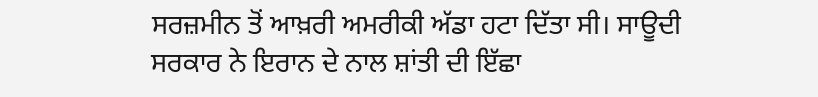ਸਰਜ਼ਮੀਨ ਤੋਂ ਆਖ਼ਰੀ ਅਮਰੀਕੀ ਅੱਡਾ ਹਟਾ ਦਿੱਤਾ ਸੀ। ਸਾਊਦੀ ਸਰਕਾਰ ਨੇ ਇਰਾਨ ਦੇ ਨਾਲ ਸ਼ਾਂਤੀ ਦੀ ਇੱਛਾ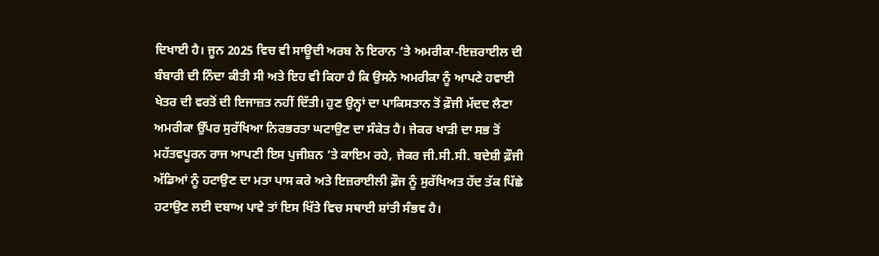ਦਿਖਾਈ ਹੈ। ਜੂਨ 2025 ਵਿਚ ਵੀ ਸਾਊਦੀ ਅਰਬ ਨੇ ਇਰਾਨ ‘ਤੇ ਅਮਰੀਕਾ-ਇਜ਼ਰਾਈਲ ਦੀ ਬੰਬਾਰੀ ਦੀ ਨਿੰਦਾ ਕੀਤੀ ਸੀ ਅਤੇ ਇਹ ਵੀ ਕਿਹਾ ਹੈ ਕਿ ਉਸਨੇ ਅਮਰੀਕਾ ਨੂੰ ਆਪਣੇ ਹਵਾਈ ਖੇਤਰ ਦੀ ਵਰਤੋਂ ਦੀ ਇਜਾਜ਼ਤ ਨਹੀਂ ਦਿੱਤੀ। ਹੁਣ ਉਨ੍ਹਾਂ ਦਾ ਪਾਕਿਸਤਾਨ ਤੋਂ ਫ਼ੌਜੀ ਮੱਦਦ ਲੈਣਾ ਅਮਰੀਕਾ ਉੱਪਰ ਸੁਰੱਖਿਆ ਨਿਰਭਰਤਾ ਘਟਾਉਣ ਦਾ ਸੰਕੇਤ ਹੈ। ਜੇਕਰ ਖਾੜੀ ਦਾ ਸਭ ਤੋਂ ਮਹੱਤਵਪੂਰਨ ਰਾਜ ਆਪਣੀ ਇਸ ਪੁਜੀਸ਼ਨ ’ਤੇ ਕਾਇਮ ਰਹੇ, ਜੇਕਰ ਜੀ.ਸੀ.ਸੀ. ਬਦੇਸ਼ੀ ਫ਼ੌਜੀ ਅੱਡਿਆਂ ਨੂੰ ਹਟਾਉਣ ਦਾ ਮਤਾ ਪਾਸ ਕਰੇ ਅਤੇ ਇਜ਼ਰਾਈਲੀ ਫ਼ੌਜ ਨੂੰ ਸੁਰੱਖਿਅਤ ਹੱਦ ਤੱਕ ਪਿੱਛੇ ਹਟਾਉਣ ਲਈ ਦਬਾਅ ਪਾਵੇ ਤਾਂ ਇਸ ਖਿੱਤੇ ਵਿਚ ਸਥਾਈ ਸ਼ਾਂਤੀ ਸੰਭਵ ਹੈ।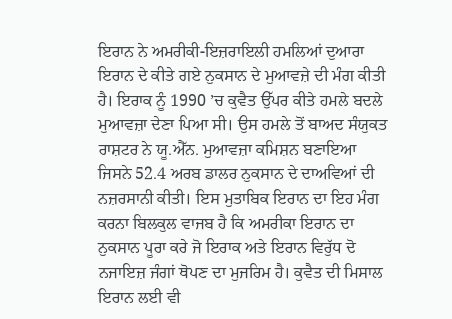ਇਰਾਨ ਨੇ ਅਮਰੀਕੀ-ਇਜ਼ਰਾਇਲੀ ਹਮਲਿਆਂ ਦੁਆਰਾ ਇਰਾਨ ਦੇ ਕੀਤੇ ਗਏ ਨੁਕਸਾਨ ਦੇ ਮੁਆਵਜ਼ੇ ਦੀ ਮੰਗ ਕੀਤੀ ਹੈ। ਇਰਾਕ ਨੂੰ 1990 ’ਚ ਕੁਵੈਤ ਉੱਪਰ ਕੀਤੇ ਹਮਲੇ ਬਦਲੇ ਮੁਆਵਜ਼ਾ ਦੇਣਾ ਪਿਆ ਸੀ। ਉਸ ਹਮਲੇ ਤੋਂ ਬਾਅਦ ਸੰਯੁਕਤ ਰਾਸ਼ਟਰ ਨੇ ਯੂ.ਐੱਨ. ਮੁਆਵਜ਼ਾ ਕਮਿਸ਼ਨ ਬਣਾਇਆ ਜਿਸਨੇ 52.4 ਅਰਬ ਡਾਲਰ ਨੁਕਸਾਨ ਦੇ ਦਾਅਵਿਆਂ ਦੀ ਨਜ਼ਰਸਾਨੀ ਕੀਤੀ। ਇਸ ਮੁਤਾਬਿਕ ਇਰਾਨ ਦਾ ਇਹ ਮੰਗ ਕਰਨਾ ਬਿਲਕੁਲ ਵਾਜਬ ਹੈ ਕਿ ਅਮਰੀਕਾ ਇਰਾਨ ਦਾ ਨੁਕਸਾਨ ਪੂਰਾ ਕਰੇ ਜੋ ਇਰਾਕ ਅਤੇ ਇਰਾਨ ਵਿਰੁੱਧ ਦੋ ਨਜਾਇਜ਼ ਜੰਗਾਂ ਥੋਪਣ ਦਾ ਮੁਜਰਿਮ ਹੈ। ਕੁਵੈਤ ਦੀ ਮਿਸਾਲ ਇਰਾਨ ਲਈ ਵੀ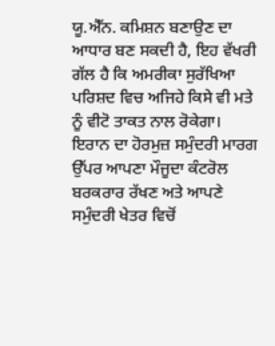ਯੂ.ਐੱਨ. ਕਮਿਸ਼ਨ ਬਣਾਉਣ ਦਾ ਆਧਾਰ ਬਣ ਸਕਦੀ ਹੈ, ਇਹ ਵੱਖਰੀ ਗੱਲ ਹੈ ਕਿ ਅਮਰੀਕਾ ਸੁਰੱਖਿਆ ਪਰਿਸ਼ਦ ਵਿਚ ਅਜਿਹੇ ਕਿਸੇ ਵੀ ਮਤੇ ਨੂੰ ਵੀਟੋ ਤਾਕਤ ਨਾਲ ਰੋਕੇਗਾ।
ਇਰਾਨ ਦਾ ਹੋਰਮੁਜ਼ ਸਮੁੰਦਰੀ ਮਾਰਗ ਉੱਪਰ ਆਪਣਾ ਮੌਜੂਦਾ ਕੰਟਰੋਲ ਬਰਕਰਾਰ ਰੱਖਣ ਅਤੇ ਆਪਣੇ ਸਮੁੰਦਰੀ ਖੇਤਰ ਵਿਚੋਂ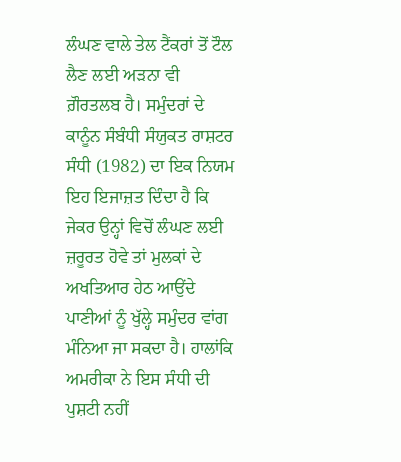ਲੰਘਣ ਵਾਲੇ ਤੇਲ ਟੈਂਕਰਾਂ ਤੋਂ ਟੌਲ ਲੈਣ ਲਈ ਅੜਨਾ ਵੀ ਗ਼ੌਰਤਲਬ ਹੈ। ਸਮੁੰਦਰਾਂ ਦੇ ਕਾਨੂੰਨ ਸੰਬੰਧੀ ਸੰਯੁਕਤ ਰਾਸ਼ਟਰ ਸੰਧੀ (1982) ਦਾ ਇਕ ਨਿਯਮ ਇਹ ਇਜਾਜ਼ਤ ਦਿੰਦਾ ਹੈ ਕਿ ਜੇਕਰ ਉਨ੍ਹਾਂ ਵਿਚੋਂ ਲੰਘਣ ਲਈ ਜ਼ਰੂਰਤ ਹੋਵੇ ਤਾਂ ਮੁਲਕਾਂ ਦੇ ਅਖਤਿਆਰ ਹੇਠ ਆਉਂਦੇ ਪਾਣੀਆਂ ਨੂੰ ਖੁੱਲ੍ਹੇ ਸਮੁੰਦਰ ਵਾਂਗ ਮੰਨਿਆ ਜਾ ਸਕਦਾ ਹੈ। ਹਾਲਾਂਕਿ ਅਮਰੀਕਾ ਨੇ ਇਸ ਸੰਧੀ ਦੀ ਪੁਸ਼ਟੀ ਨਹੀਂ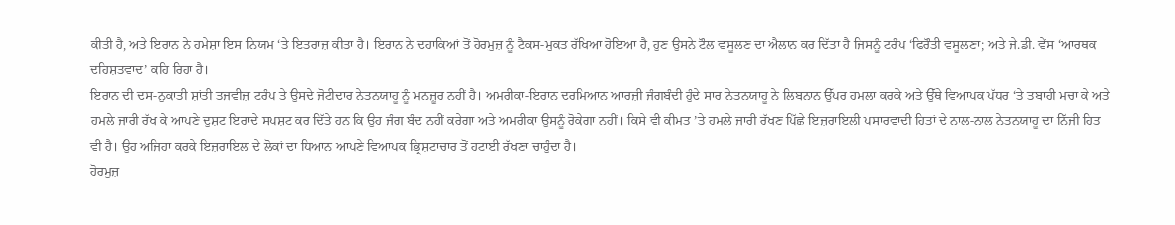ਕੀਤੀ ਹੈ, ਅਤੇ ਇਰਾਨ ਨੇ ਹਮੇਸ਼ਾ ਇਸ ਨਿਯਮ ‘ਤੇ ਇਤਰਾਜ਼ ਕੀਤਾ ਹੈ। ਇਰਾਨ ਨੇ ਦਹਾਕਿਆਂ ਤੋਂ ਹੋਰਮੁਜ਼ ਨੂੰ ਟੈਕਸ-ਮੁਕਤ ਰੱਖਿਆ ਹੋਇਆ ਹੈ, ਹੁਣ ਉਸਨੇ ਟੌਲ ਵਸੂਲਣ ਦਾ ਐਲਾਨ ਕਰ ਦਿੱਤਾ ਹੈ ਜਿਸਨੂੰ ਟਰੰਪ ‘ਫਿਰੌਤੀ ਵਸੂਲਣਾ; ਅਤੇ ਜੇ.ਡੀ. ਵੇਂਸ ‘ਆਰਥਕ ਦਹਿਸ਼ਤਵਾਦ’ ਕਹਿ ਰਿਹਾ ਹੈ।
ਇਰਾਨ ਦੀ ਦਸ-ਨੁਕਾਤੀ ਸ਼ਾਂਤੀ ਤਜਵੀਜ਼ ਟਰੰਪ ਤੇ ਉਸਦੇ ਜੋਟੀਦਾਰ ਨੇਤਨਯਾਹੂ ਨੂੰ ਮਨਜ਼ੂਰ ਨਹੀਂ ਹੈ। ਅਮਰੀਕਾ-ਇਰਾਨ ਦਰਮਿਆਨ ਆਰਜ਼ੀ ਜੰਗਬੰਦੀ ਹੁੰਦੇ ਸਾਰ ਨੇਤਨਯਾਹੂ ਨੇ ਲਿਬਨਾਨ ਉੱਪਰ ਹਮਲਾ ਕਰਕੇ ਅਤੇ ਉੱਥੇ ਵਿਆਪਕ ਪੱਧਰ ‘ਤੇ ਤਬਾਹੀ ਮਚਾ ਕੇ ਅਤੇ ਹਮਲੇ ਜਾਰੀ ਰੱਖ ਕੇ ਆਪਣੇ ਦੁਸ਼ਟ ਇਰਾਦੇ ਸਪਸ਼ਟ ਕਰ ਦਿੱਤੇ ਹਨ ਕਿ ਉਹ ਜੰਗ ਬੰਦ ਨਹੀਂ ਕਰੇਗਾ ਅਤੇ ਅਮਰੀਕਾ ਉਸਨੂੰ ਰੋਕੇਗਾ ਨਹੀਂ। ਕਿਸੇ ਵੀ ਕੀਮਤ ’ਤੇ ਹਮਲੇ ਜਾਰੀ ਰੱਖਣ ਪਿੱਛੇ ਇਜ਼ਰਾਇਲੀ ਪਸਾਰਵਾਦੀ ਹਿਤਾਂ ਦੇ ਨਾਲ-ਨਾਲ ਨੇਤਨਯਾਹੂ ਦਾ ਨਿੱਜੀ ਹਿਤ ਵੀ ਹੈ। ਉਹ ਅਜਿਹਾ ਕਰਕੇ ਇਜ਼ਰਾਇਲ ਦੇ ਲੋਕਾਂ ਦਾ ਧਿਆਨ ਆਪਣੇ ਵਿਆਪਕ ਭ੍ਰਿਸ਼ਟਾਚਾਰ ਤੋਂ ਹਟਾਈ ਰੱਖਣਾ ਚਾਹੁੰਦਾ ਹੈ।
ਹੋਰਮੁਜ਼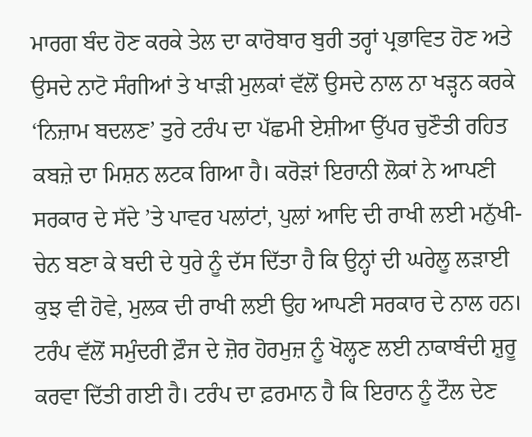ਮਾਰਗ ਬੰਦ ਹੋਣ ਕਰਕੇ ਤੇਲ ਦਾ ਕਾਰੋਬਾਰ ਬੁਰੀ ਤਰ੍ਹਾਂ ਪ੍ਰਭਾਵਿਤ ਹੋਣ ਅਤੇ ਉਸਦੇ ਨਾਟੋ ਸੰਗੀਆਂ ਤੇ ਖਾੜੀ ਮੁਲਕਾਂ ਵੱਲੋਂ ਉਸਦੇ ਨਾਲ ਨਾ ਖੜ੍ਹਨ ਕਰਕੇ ‘ਨਿਜ਼ਾਮ ਬਦਲਣ’ ਤੁਰੇ ਟਰੰਪ ਦਾ ਪੱਛਮੀ ਏਸ਼ੀਆ ਉੱਪਰ ਚੁਣੌਤੀ ਰਹਿਤ ਕਬਜ਼ੇ ਦਾ ਮਿਸ਼ਨ ਲਟਕ ਗਿਆ ਹੈ। ਕਰੋੜਾਂ ਇਰਾਨੀ ਲੋਕਾਂ ਨੇ ਆਪਣੀ ਸਰਕਾਰ ਦੇ ਸੱਦੇ ’ਤੇ ਪਾਵਰ ਪਲਾਂਟਾਂ, ਪੁਲਾਂ ਆਦਿ ਦੀ ਰਾਖੀ ਲਈ ਮਨੁੱਖੀ-ਚੇਨ ਬਣਾ ਕੇ ਬਦੀ ਦੇ ਧੁਰੇ ਨੂੰ ਦੱਸ ਦਿੱਤਾ ਹੈ ਕਿ ਉਨ੍ਹਾਂ ਦੀ ਘਰੇਲੂ ਲੜਾਈ ਕੁਝ ਵੀ ਹੋਵੇ, ਮੁਲਕ ਦੀ ਰਾਖੀ ਲਈ ਉਹ ਆਪਣੀ ਸਰਕਾਰ ਦੇ ਨਾਲ ਹਨ। ਟਰੰਪ ਵੱਲੋਂ ਸਮੁੰਦਰੀ ਫ਼ੌਜ ਦੇ ਜ਼ੋਰ ਹੋਰਮੁਜ਼ ਨੂੰ ਖੋਲ੍ਹਣ ਲਈ ਨਾਕਾਬੰਦੀ ਸ਼ੁਰੂ ਕਰਵਾ ਦਿੱਤੀ ਗਈ ਹੈ। ਟਰੰਪ ਦਾ ਫ਼ਰਮਾਨ ਹੈ ਕਿ ਇਰਾਨ ਨੂੰ ਟੌਲ ਦੇਣ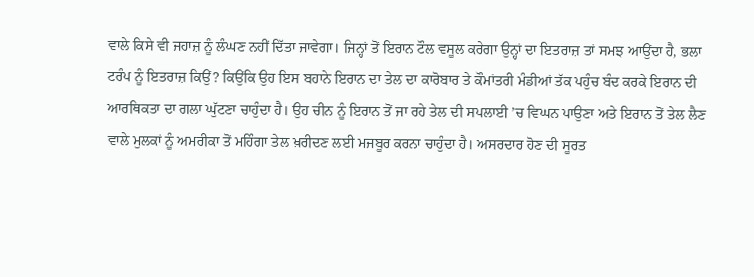ਵਾਲੇ ਕਿਸੇ ਵੀ ਜਹਾਜ਼ ਨੂੰ ਲੰਘਣ ਨਹੀਂ ਦਿੱਤਾ ਜਾਵੇਗਾ। ਜਿਨ੍ਹਾਂ ਤੋਂ ਇਰਾਨ ਟੌਲ ਵਸੂਲ ਕਰੇਗਾ ਉਨ੍ਹਾਂ ਦਾ ਇਤਰਾਜ਼ ਤਾਂ ਸਮਝ ਆਉਂਦਾ ਹੈ, ਭਲਾ ਟਰੰਪ ਨੂੰ ਇਤਰਾਜ਼ ਕਿਉਂ? ਕਿਉਂਕਿ ਉਹ ਇਸ ਬਹਾਨੇ ਇਰਾਨ ਦਾ ਤੇਲ ਦਾ ਕਾਰੋਬਾਰ ਤੇ ਕੌਮਾਂਤਰੀ ਮੰਡੀਆਂ ਤੱਕ ਪਹੁੰਚ ਬੰਦ ਕਰਕੇ ਇਰਾਨ ਦੀ ਆਰਥਿਕਤਾ ਦਾ ਗਲਾ ਘੁੱਟਣਾ ਚਾਹੁੰਦਾ ਹੈ। ਉਹ ਚੀਨ ਨੂੰ ਇਰਾਨ ਤੋਂ ਜਾ ਰਹੇ ਤੇਲ ਦੀ ਸਪਲਾਈ ’ਚ ਵਿਘਨ ਪਾਉਣਾ ਅਤੇ ਇਰਾਨ ਤੋਂ ਤੇਲ ਲੈਣ ਵਾਲੇ ਮੁਲਕਾਂ ਨੂੰ ਅਮਰੀਕਾ ਤੋਂ ਮਹਿੰਗਾ ਤੇਲ ਖ਼ਰੀਦਣ ਲਈ ਮਜਬੂਰ ਕਰਨਾ ਚਾਹੁੰਦਾ ਹੈ। ਅਸਰਦਾਰ ਹੋਣ ਦੀ ਸੂਰਤ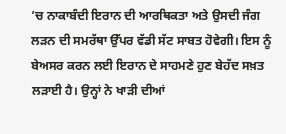’ਚ ਨਾਕਾਬੰਦੀ ਇਰਾਨ ਦੀ ਆਰਥਿਕਤਾ ਅਤੇ ਉਸਦੀ ਜੰਗ ਲੜਨ ਦੀ ਸਮਰੱਥਾ ਉੱਪਰ ਵੱਡੀ ਸੱਟ ਸਾਬਤ ਹੋਵੇਗੀ। ਇਸ ਨੂੰ ਬੇਅਸਰ ਕਰਨ ਲਈ ਇਰਾਨ ਦੇ ਸਾਹਮਣੇ ਹੁਣ ਬੇਹੱਦ ਸਖ਼ਤ ਲੜਾਈ ਹੈ। ਉਨ੍ਹਾਂ ਨੇ ਖਾੜੀ ਦੀਆਂ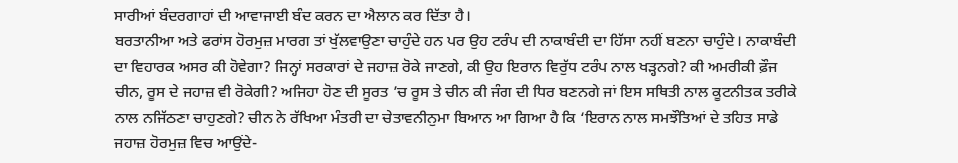ਸਾਰੀਆਂ ਬੰਦਰਗਾਹਾਂ ਦੀ ਆਵਾਜਾਈ ਬੰਦ ਕਰਨ ਦਾ ਐਲਾਨ ਕਰ ਦਿੱਤਾ ਹੈ।
ਬਰਤਾਨੀਆ ਅਤੇ ਫਰਾਂਸ ਹੋਰਮੁਜ਼ ਮਾਰਗ ਤਾਂ ਖੁੱਲਵਾਉਣਾ ਚਾਹੁੰਦੇ ਹਨ ਪਰ ਉਹ ਟਰੰਪ ਦੀ ਨਾਕਾਬੰਦੀ ਦਾ ਹਿੱਸਾ ਨਹੀਂ ਬਣਨਾ ਚਾਹੁੰਦੇ। ਨਾਕਾਬੰਦੀ ਦਾ ਵਿਹਾਰਕ ਅਸਰ ਕੀ ਹੋਵੇਗਾ? ਜਿਨ੍ਹਾਂ ਸਰਕਾਰਾਂ ਦੇ ਜਹਾਜ਼ ਰੋਕੇ ਜਾਣਗੇ, ਕੀ ਉਹ ਇਰਾਨ ਵਿਰੁੱਧ ਟਰੰਪ ਨਾਲ ਖੜ੍ਹਨਗੇ? ਕੀ ਅਮਰੀਕੀ ਫ਼ੌਜ ਚੀਨ, ਰੂਸ ਦੇ ਜਹਾਜ਼ ਵੀ ਰੋਕੇਗੀ? ਅਜਿਹਾ ਹੋਣ ਦੀ ਸੂਰਤ ’ਚ ਰੂਸ ਤੇ ਚੀਨ ਕੀ ਜੰਗ ਦੀ ਧਿਰ ਬਣਨਗੇ ਜਾਂ ਇਸ ਸਥਿਤੀ ਨਾਲ ਕੂਟਨੀਤਕ ਤਰੀਕੇ ਨਾਲ ਨਜਿੱਠਣਾ ਚਾਹੁਣਗੇ? ਚੀਨ ਨੇ ਰੱਖਿਆ ਮੰਤਰੀ ਦਾ ਚੇਤਾਵਨੀਨੁਮਾ ਬਿਆਨ ਆ ਗਿਆ ਹੈ ਕਿ ‘ਇਰਾਨ ਨਾਲ ਸਮਝੌਤਿਆਂ ਦੇ ਤਹਿਤ ਸਾਡੇ ਜਹਾਜ਼ ਹੋਰਮੁਜ਼ ਵਿਚ ਆਉਂਦੇ-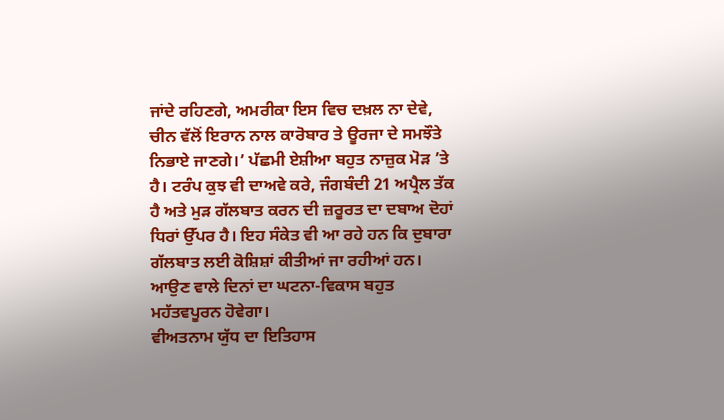ਜਾਂਦੇ ਰਹਿਣਗੇ, ਅਮਰੀਕਾ ਇਸ ਵਿਚ ਦਖ਼ਲ ਨਾ ਦੇਵੇ, ਚੀਨ ਵੱਲੋਂ ਇਰਾਨ ਨਾਲ ਕਾਰੋਬਾਰ ਤੇ ਊਰਜਾ ਦੇ ਸਮਝੌਤੇ ਨਿਭਾਏ ਜਾਣਗੇ।’ ਪੱਛਮੀ ਏਸ਼ੀਆ ਬਹੁਤ ਨਾਜ਼ੁਕ ਮੋੜ ’ਤੇ ਹੈ। ਟਰੰਪ ਕੁਝ ਵੀ ਦਾਅਵੇ ਕਰੇ, ਜੰਗਬੰਦੀ 21 ਅਪ੍ਰੈਲ ਤੱਕ ਹੈ ਅਤੇ ਮੁੜ ਗੱਲਬਾਤ ਕਰਨ ਦੀ ਜ਼ਰੂਰਤ ਦਾ ਦਬਾਅ ਦੋਹਾਂ ਧਿਰਾਂ ਉੱਪਰ ਹੈ। ਇਹ ਸੰਕੇਤ ਵੀ ਆ ਰਹੇ ਹਨ ਕਿ ਦੁਬਾਰਾ ਗੱਲਬਾਤ ਲਈ ਕੋਸ਼ਿਸ਼ਾਂ ਕੀਤੀਆਂ ਜਾ ਰਹੀਆਂ ਹਨ। ਆਉਣ ਵਾਲੇ ਦਿਨਾਂ ਦਾ ਘਟਨਾ-ਵਿਕਾਸ ਬਹੁਤ ਮਹੱਤਵਪੂਰਨ ਹੋਵੇਗਾ।
ਵੀਅਤਨਾਮ ਯੁੱਧ ਦਾ ਇਤਿਹਾਸ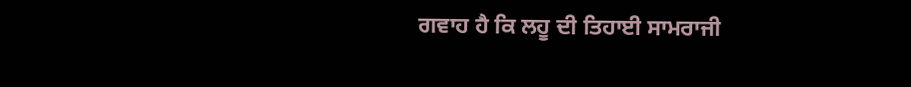ਗਵਾਹ ਹੈ ਕਿ ਲਹੂ ਦੀ ਤਿਹਾਈ ਸਾਮਰਾਜੀ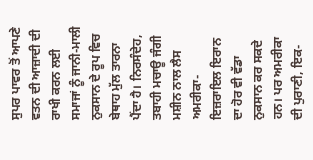ਸੁਪਰ ਪਾਵਰ ਤੋਂ ਆਪਣੇ ਵਤਨ ਦੀ ਆਜ਼ਾਦੀ ਦੀ ਰਾਖੀ ਕਰਨ ਲਈ ਸਮਾਜਾਂ ਨੂੰ ਜਾਨੀ-ਮਾਲੀ ਨੁਕਸਾਨ ਦੇ ਰੂਪ ਵਿਚ ਬੇਥਾਹ ਮੁੱਲ ਤਾਰਨਾ ਪੈਂਦਾ ਹੈ। ਨਿਰਸੰਦੇਹ, ਤਬਾਹੀ ਮਚਾਊ ਜੰਗੀ ਮਸ਼ੀਨ ਨਾਲ ਲੈਸ ਅਮਰੀਕਾ-ਇਜ਼ਰਾਇਲ ਇਰਾਨ ਦਾ ਹੋਰ ਵੀ ਵੱਡਾ ਨੁਕਸਾਨ ਕਰ ਸਕਦੇ ਹਨ। ਪਰ ਅਮਰੀਕਾ ਦੀ ਪੁਰਾਣੀ, ਇਕ-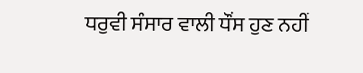ਧਰੁਵੀ ਸੰਸਾਰ ਵਾਲੀ ਧੌਂਸ ਹੁਣ ਨਹੀਂ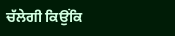ਚੱਲੇਗੀ ਕਿਉਂਕਿ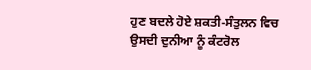ਹੁਣ ਬਦਲੇ ਹੋਏ ਸ਼ਕਤੀ-ਸੰਤੁਲਨ ਵਿਚ ਉਸਦੀ ਦੁਨੀਆ ਨੂੰ ਕੰਟਰੋਲ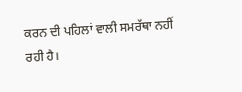ਕਰਨ ਦੀ ਪਹਿਲਾਂ ਵਾਲੀ ਸਮਰੱਥਾ ਨਹੀਂ ਰਹੀ ਹੈ।